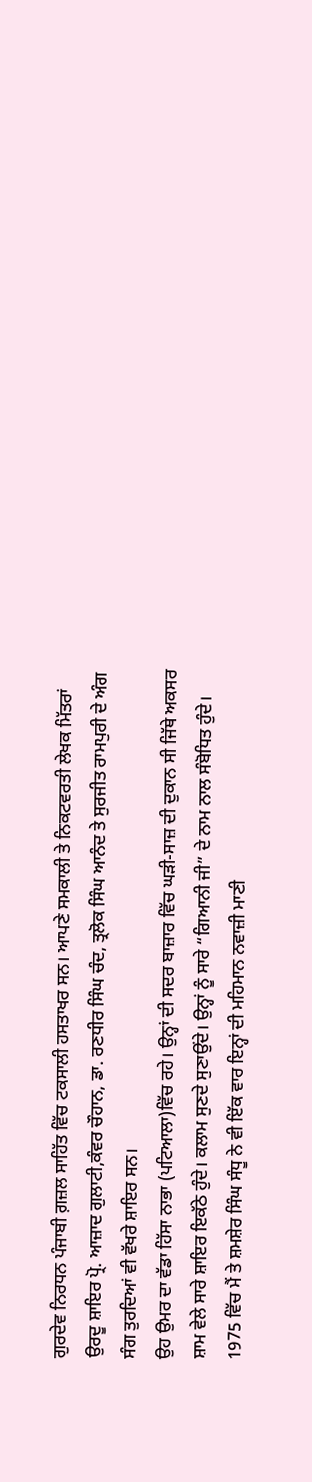ਗੁਰਦੇਵ ਨਿਰਧਨ ਪੰਜਾਬੀ ਗ਼ਜ਼ਲ ਸਾਹਿੱਤ ਵਿੱਚ ਟਕਸਾਲੀ ਹਸਤਾਖਰ ਸਨ। ਆਪਣੇ ਸਮਕਾਲੀ ਤੇ ਨਿਕਟਵਰਤੀ ਲੇਖਕ ਮਿੱਤਰਾਂ ਉਰਦੂ ਸ਼ਾਇਰ ਪ੍ਰੋ. ਆਜ਼ਾਦ ਗੁਲਾਟੀ,ਕੰਵਰ ਚੌਹਾਨ, ਡਾ. ਰਣਧੀਰ ਸਿੰਘ ਚੰਦ, ਤ੍ਰਲੋਕ ਸਿੰਘ ਆਨੰਦ ਤੇ ਸੁਰਜੀਤ ਰਾਮਪੁਰੀ ਦੇ ਅੰਗ ਸੰਗ ਤੁਰਦਿਆਂ ਵੀ ਵੱਖਰੇ ਸ਼ਾਇਰ ਸਨ।
ਉਹ ਉਮਰ ਦਾ ਵੱਡਾ ਹਿੱਸਾ ਨਾਭਾ (ਪਟਿਆਲਾ)ਵਿੱਚ ਰਹੇ। ਉਨ੍ਹਾਂ ਦੀ ਸਦਰ ਬਾਜ਼ਾਰ ਵਿੱਚ ਘੜੀ-ਸਾਜ਼ ਦੀ ਦੁਕਾਨ ਸੀ ਜਿੱਥੇ ਅਕਸਰ ਸ਼ਾਮ ਵੇਲੇ ਸਾਰੇ ਸ਼ਾਇਰ ਇਕੱਠੇ ਹੁੰਦੇ। ਕਲਾਮ ਸੁਣਦੇ ਸੁਣਾਉਂਦੇ। ਉਨ੍ਹਾਂ ਨੂੰ ਸਾਰੇ “ਗਿਆਨੀ ਜੀ” ਦੇ ਨਾਮ ਨਾਲ ਸੰਬੋਧਿਤ ਹੁੰਦੇ। 1975 ਵਿੱਚ ਮੈਂ ਤੇ ਸ਼ਮਸ਼ੇਰ ਸਿੰਘ ਸੰਧੂ ਨੇ ਵੀ ਇੱਕ ਵਾਰ ਇਨ੍ਹਾਂ ਦੀ ਮਹਿਮਾਨ ਨਵਾਜ਼ੀ ਮਾਣੀ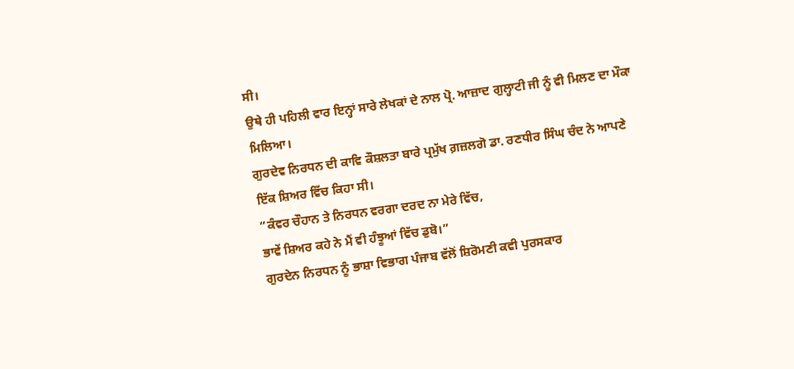ਸੀ।
ਉਥੇ ਹੀ ਪਹਿਲੀ ਵਾਰ ਇਨ੍ਹਾਂ ਸਾਰੇ ਲੇਖਕਾਂ ਦੇ ਨਾਲ ਪ੍ਰੋ. ਆਜ਼ਾਦ ਗੁਲ੍ਹਾਟੀ ਜੀ ਨੂੰ ਵੀ ਮਿਲਣ ਦਾ ਮੌਕਾ ਮਿਲਿਆ।
ਗੁਰਦੇਵ ਨਿਰਧਨ ਦੀ ਕਾਵਿ ਕੌਸ਼ਲਤਾ ਬਾਰੇ ਪ੍ਰਮੁੱਖ ਗ਼ਜ਼ਲਗੋ ਡਾ. ਰਣਧੀਰ ਸਿੰਘ ਚੰਦ ਨੇ ਆਪਣੇ ਇੱਕ ਸ਼ਿਅਰ ਵਿੱਚ ਕਿਹਾ ਸੀ।
“ਕੰਵਰ ਚੌਹਾਨ ਤੇ ਨਿਰਧਨ ਵਰਗਾ ਦਰਦ ਨਾ ਮੇਰੇ ਵਿੱਚ,
ਭਾਵੇਂ ਸ਼ਿਅਰ ਕਹੇ ਨੇ ਮੈਂ ਵੀ ਹੰਝੂਆਂ ਵਿੱਚ ਡੁਬੋ।”
ਗੁਰਦੇਨ ਨਿਰਧਨ ਨੂੰ ਭਾਸ਼ਾ ਵਿਭਾਗ ਪੰਜਾਬ ਵੱਲੋਂ ਸ਼ਿਰੋਮਣੀ ਕਵੀ ਪੁਰਸਕਾਰ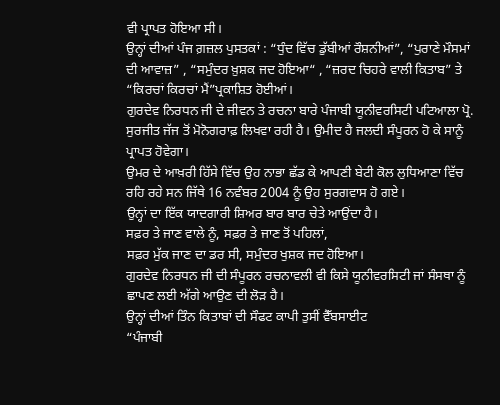ਵੀ ਪ੍ਰਾਪਤ ਹੋਇਆ ਸੀ।
ਉਨ੍ਹਾਂ ਦੀਆਂ ਪੰਜ ਗ਼ਜ਼ਲ ਪੁਸਤਕਾਂ : “ਧੁੰਦ ਵਿੱਚ ਡੁੱਬੀਆਂ ਰੌਸ਼ਨੀਆਂ”, “ਪੁਰਾਣੇ ਮੌਸਮਾਂ ਦੀ ਆਵਾਜ਼” , “ਸਮੁੰਦਰ ਖ਼ੁਸ਼ਕ ਜਦ ਹੋਇਆ“ , “ਜ਼ਰਦ ਚਿਹਰੇ ਵਾਲੀ ਕਿਤਾਬ” ਤੇ “ਕਿਰਚਾਂ ਕਿਰਚਾਂ ਮੈਂ”ਪ੍ਰਕਾਸ਼ਿਤ ਹੋਈਆਂ।
ਗੁਰਦੇਵ ਨਿਰਧਨ ਜੀ ਦੇ ਜੀਵਨ ਤੇ ਰਚਨਾ ਬਾਰੇ ਪੰਜਾਬੀ ਯੂਨੀਵਰਸਿਟੀ ਪਟਿਆਲਾ ਪ੍ਰੋ. ਸੁਰਜੀਤ ਜੱਜ ਤੋਂ ਮੋਨੋਗਰਾਫ਼ ਲਿਖਵਾ ਰਹੀ ਹੈ। ਉਮੀਦ ਹੈ ਜਲਦੀ ਸੰਪੂਰਨ ਹੋ ਕੇ ਸਾਨੂੰ ਪ੍ਰਾਪਤ ਹੋਵੇਗਾ।
ਉਮਰ ਦੇ ਆਖ਼ਰੀ ਹਿੱਸੇ ਵਿੱਚ ਉਹ ਨਾਭਾ ਛੱਡ ਕੇ ਆਪਣੀ ਬੇਟੀ ਕੋਲ ਲੁਧਿਆਣਾ ਵਿੱਚ ਰਹਿ ਰਹੇ ਸਨ ਜਿੱਥੇ 16 ਨਵੰਬਰ 2004 ਨੂੰ ਉਹ ਸੁਰਗਵਾਸ ਹੋ ਗਏ।
ਉਨ੍ਹਾਂ ਦਾ ਇੱਕ ਯਾਦਗਾਰੀ ਸ਼ਿਅਰ ਬਾਰ ਬਾਰ ਚੇਤੇ ਆਉਂਦਾ ਹੈ।
ਸਫ਼ਰ ਤੇ ਜਾਣ ਵਾਲੇ ਨੂੰ, ਸਫ਼ਰ ਤੇ ਜਾਣ ਤੋਂ ਪਹਿਲਾਂ,
ਸਫ਼ਰ ਮੁੱਕ ਜਾਣ ਦਾ ਡਰ ਸੀ, ਸਮੁੰਦਰ ਖੁਸ਼ਕ ਜਦ ਹੋਇਆ।
ਗੁਰਦੇਵ ਨਿਰਧਨ ਜੀ ਦੀ ਸੰਪੂਰਨ ਰਚਨਾਵਲੀ ਵੀ ਕਿਸੇ ਯੂਨੀਵਰਸਿਟੀ ਜਾਂ ਸੰਸਥਾ ਨੂੰ ਛਾਪਣ ਲਈ ਅੱਗੇ ਆਉਣ ਦੀ ਲੋੜ ਹੈ।
ਉਨ੍ਹਾਂ ਦੀਆਂ ਤਿੰਨ ਕਿਤਾਬਾਂ ਦੀ ਸੌਫਟ ਕਾਪੀ ਤੁਸੀਂ ਵੈੱਬਸਾਈਟ
“ਪੰਜਾਬੀ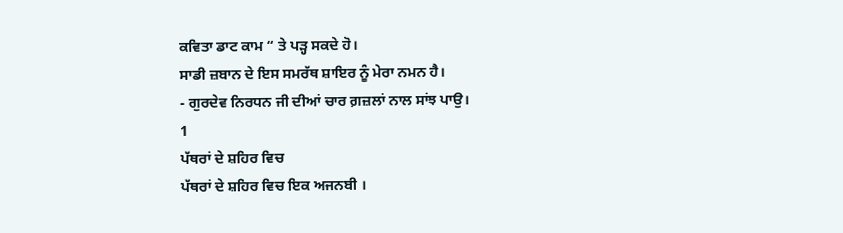ਕਵਿਤਾ ਡਾਟ ਕਾਮ “ ਤੇ ਪੜ੍ਹ ਸਕਦੇ ਹੋ।
ਸਾਡੀ ਜ਼ਬਾਨ ਦੇ ਇਸ ਸਮਰੱਥ ਸ਼ਾਇਰ ਨੂੰ ਮੇਰਾ ਨਮਨ ਹੈ।
- ਗੁਰਦੇਵ ਨਿਰਧਨ ਜੀ ਦੀਆਂ ਚਾਰ ਗ਼ਜ਼ਲਾਂ ਨਾਲ ਸਾਂਝ ਪਾਉ।
1
ਪੱਥਰਾਂ ਦੇ ਸ਼ਹਿਰ ਵਿਚ
ਪੱਥਰਾਂ ਦੇ ਸ਼ਹਿਰ ਵਿਚ ਇਕ ਅਜਨਬੀ ।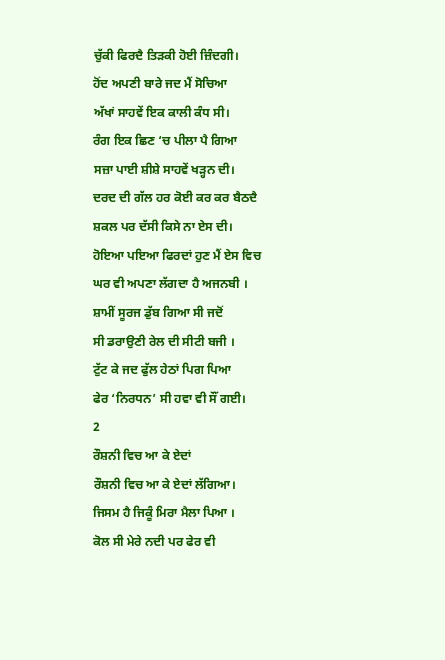ਚੁੱਕੀ ਫਿਰਦੈ ਤਿੜਕੀ ਹੋਈ ਜ਼ਿੰਦਗੀ।
ਹੋਂਦ ਅਪਣੀ ਬਾਰੇ ਜਦ ਮੈਂ ਸੋਚਿਆ
ਅੱਖਾਂ ਸਾਹਵੇਂ ਇਕ ਕਾਲੀ ਕੰਧ ਸੀ।
ਰੰਗ ਇਕ ਛਿਣ ‘ਚ ਪੀਲਾ ਪੈ ਗਿਆ
ਸਜ਼ਾ ਪਾਈ ਸ਼ੀਸ਼ੇ ਸਾਹਵੇਂ ਖੜ੍ਹਨ ਦੀ।
ਦਰਦ ਦੀ ਗੱਲ ਹਰ ਕੋਈ ਕਰ ਕਰ ਬੈਠਦੈ
ਸ਼ਕਲ ਪਰ ਦੱਸੀ ਕਿਸੇ ਨਾ ਏਸ ਦੀ।
ਹੋਇਆ ਪਇਆ ਫਿਰਦਾਂ ਹੁਣ ਮੈਂ ਏਸ ਵਿਚ
ਘਰ ਵੀ ਅਪਣਾ ਲੱਗਦਾ ਹੈ ਅਜਨਬੀ ।
ਸ਼ਾਮੀਂ ਸੂਰਜ ਡੁੱਬ ਗਿਆ ਸੀ ਜਦੋਂ
ਸੀ ਡਰਾਉਣੀ ਰੇਲ ਦੀ ਸੀਟੀ ਬਜੀ ।
ਟੁੱਟ ਕੇ ਜਦ ਫੁੱਲ ਹੇਠਾਂ ਪਿਗ ਪਿਆ
ਫੇਰ ‘ਨਿਰਧਨ’ ਸੀ ਹਵਾ ਵੀ ਸੌਂ ਗਈ।
2
ਰੌਸ਼ਨੀ ਵਿਚ ਆ ਕੇ ਏਦਾਂ
ਰੌਸ਼ਨੀ ਵਿਚ ਆ ਕੇ ਏਦਾਂ ਲੱਗਿਆ।
ਜਿਸਮ ਹੈ ਜਿਕੂੰ ਮਿਰਾ ਮੈਲਾ ਪਿਆ ।
ਕੋਲ ਸੀ ਮੇਰੇ ਨਦੀ ਪਰ ਫੇਰ ਵੀ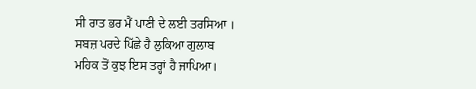ਸੀ ਰਾਤ ਭਰ ਮੈਂ ਪਾਣੀ ਦੇ ਲਈ ਤਰਸਿਆ ।
ਸਬਜ਼ ਪਰਦੇ ਪਿੱਛੇ ਹੈ ਲੁਕਿਆ ਗੁਲਾਬ
ਮਹਿਕ ਤੋਂ ਕੁਝ ਇਸ ਤਰ੍ਹਾਂ ਹੈ ਜਾਪਿਆ।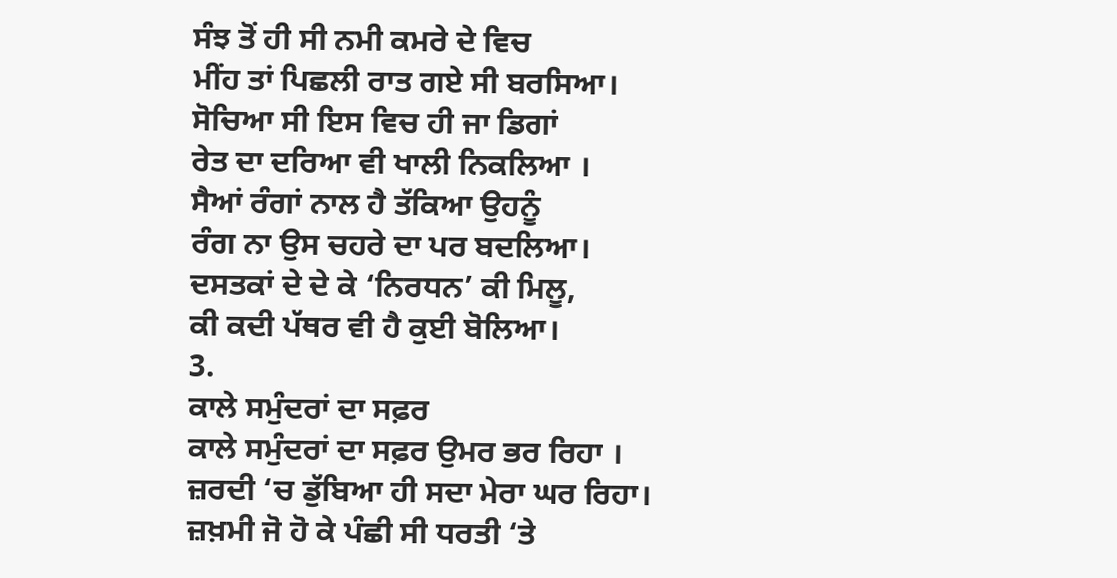ਸੰਝ ਤੋਂ ਹੀ ਸੀ ਨਮੀ ਕਮਰੇ ਦੇ ਵਿਚ
ਮੀਂਹ ਤਾਂ ਪਿਛਲੀ ਰਾਤ ਗਏ ਸੀ ਬਰਸਿਆ।
ਸੋਚਿਆ ਸੀ ਇਸ ਵਿਚ ਹੀ ਜਾ ਡਿਗਾਂ
ਰੇਤ ਦਾ ਦਰਿਆ ਵੀ ਖਾਲੀ ਨਿਕਲਿਆ ।
ਸੈਆਂ ਰੰਗਾਂ ਨਾਲ ਹੈ ਤੱਕਿਆ ਉਹਨੂੰ
ਰੰਗ ਨਾ ਉਸ ਚਹਰੇ ਦਾ ਪਰ ਬਦਲਿਆ।
ਦਸਤਕਾਂ ਦੇ ਦੇ ਕੇ ‘ਨਿਰਧਨ’ ਕੀ ਮਿਲੂ,
ਕੀ ਕਦੀ ਪੱਥਰ ਵੀ ਹੈ ਕੁਈ ਬੋਲਿਆ।
3.
ਕਾਲੇ ਸਮੁੰਦਰਾਂ ਦਾ ਸਫ਼ਰ
ਕਾਲੇ ਸਮੁੰਦਰਾਂ ਦਾ ਸਫ਼ਰ ਉਮਰ ਭਰ ਰਿਹਾ ।
ਜ਼ਰਦੀ ‘ਚ ਡੁੱਬਿਆ ਹੀ ਸਦਾ ਮੇਰਾ ਘਰ ਰਿਹਾ।
ਜ਼ਖ਼ਮੀ ਜੋ ਹੋ ਕੇ ਪੰਛੀ ਸੀ ਧਰਤੀ ‘ਤੇ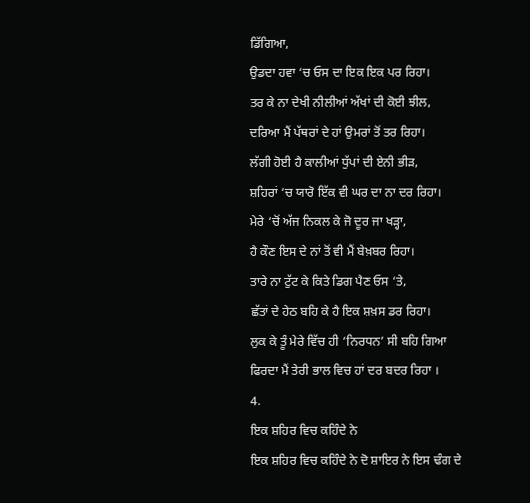ਡਿੱਗਿਆ,
ਉਡਦਾ ਹਵਾ ‘ਚ ਓਸ ਦਾ ਇਕ ਇਕ ਪਰ ਰਿਹਾ।
ਤਰ ਕੇ ਨਾ ਦੇਖੀ ਨੀਲੀਆਂ ਅੱਖਾਂ ਦੀ ਕੋਈ ਝੀਲ,
ਦਰਿਆ ਮੈਂ ਪੱਥਰਾਂ ਦੇ ਹਾਂ ਉਮਰਾਂ ਤੋਂ ਤਰ ਰਿਹਾ।
ਲੱਗੀ ਹੋਈ ਹੈ ਕਾਲੀਆਂ ਧੁੱਪਾਂ ਦੀ ਏਨੀ ਭੀੜ,
ਸ਼ਹਿਰਾਂ ‘ਚ ਯਾਰੋ ਇੱਕ ਵੀ ਘਰ ਦਾ ਨਾ ਦਰ ਰਿਹਾ।
ਮੇਰੇ ‘ਚੋਂ ਅੱਜ ਨਿਕਲ ਕੇ ਜੋ ਦੂਰ ਜਾ ਖੜ੍ਹਾ,
ਹੈ ਕੌਣ ਇਸ ਦੇ ਨਾਂ ਤੋਂ ਵੀ ਮੈਂ ਬੇਖ਼ਬਰ ਰਿਹਾ।
ਤਾਰੇ ਨਾ ਟੁੱਟ ਕੇ ਕਿਤੇ ਡਿਗ ਪੈਣ ਓਸ ‘ਤੇ,
ਛੱਤਾਂ ਦੇ ਹੇਠ ਬਹਿ ਕੇ ਹੈ ਇਕ ਸ਼ਖ਼ਸ ਡਰ ਰਿਹਾ।
ਲੁਕ ਕੇ ਤੂੰ ਮੇਰੇ ਵਿੱਚ ਹੀ ‘ਨਿਰਧਨ’ ਸੀ ਬਹਿ ਗਿਆ
ਫਿਰਦਾ ਮੈਂ ਤੇਰੀ ਭਾਲ ਵਿਚ ਹਾਂ ਦਰ ਬਦਰ ਰਿਹਾ ।
4.
ਇਕ ਸ਼ਹਿਰ ਵਿਚ ਕਹਿੰਦੇ ਨੇ
ਇਕ ਸ਼ਹਿਰ ਵਿਚ ਕਹਿੰਦੇ ਨੇ ਦੋ ਸ਼ਾਇਰ ਨੇ ਇਸ ਢੰਗ ਦੇ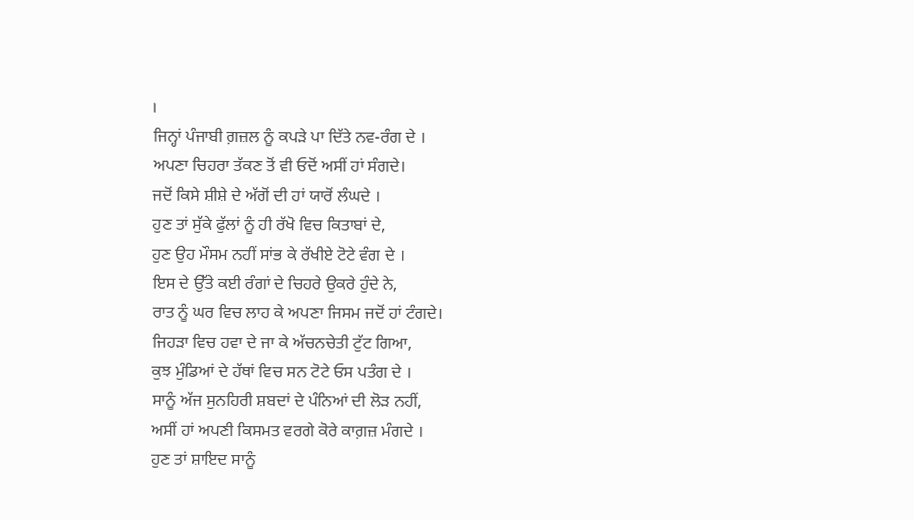।
ਜਿਨ੍ਹਾਂ ਪੰਜਾਬੀ ਗ਼ਜ਼ਲ ਨੂੰ ਕਪੜੇ ਪਾ ਦਿੱਤੇ ਨਵ-ਰੰਗ ਦੇ ।
ਅਪਣਾ ਚਿਹਰਾ ਤੱਕਣ ਤੋਂ ਵੀ ਓਦੋਂ ਅਸੀਂ ਹਾਂ ਸੰਗਦੇ।
ਜਦੋਂ ਕਿਸੇ ਸ਼ੀਸ਼ੇ ਦੇ ਅੱਗੋਂ ਦੀ ਹਾਂ ਯਾਰੋਂ ਲੰਘਦੇ ।
ਹੁਣ ਤਾਂ ਸੁੱਕੇ ਫੁੱਲਾਂ ਨੂੰ ਹੀ ਰੱਖੋ ਵਿਚ ਕਿਤਾਬਾਂ ਦੇ,
ਹੁਣ ਉਹ ਮੌਸਮ ਨਹੀਂ ਸਾਂਭ ਕੇ ਰੱਖੀਏ ਟੋਟੇ ਵੰਗ ਦੇ ।
ਇਸ ਦੇ ਉੱਤੇ ਕਈ ਰੰਗਾਂ ਦੇ ਚਿਹਰੇ ਉਕਰੇ ਹੁੰਦੇ ਨੇ,
ਰਾਤ ਨੂੰ ਘਰ ਵਿਚ ਲਾਹ ਕੇ ਅਪਣਾ ਜਿਸਮ ਜਦੋਂ ਹਾਂ ਟੰਗਦੇ।
ਜਿਹੜਾ ਵਿਚ ਹਵਾ ਦੇ ਜਾ ਕੇ ਅੱਚਨਚੇਤੀ ਟੁੱਟ ਗਿਆ,
ਕੁਝ ਮੁੰਡਿਆਂ ਦੇ ਹੱਥਾਂ ਵਿਚ ਸਨ ਟੋਟੇ ਓਸ ਪਤੰਗ ਦੇ ।
ਸਾਨੂੰ ਅੱਜ ਸੁਨਹਿਰੀ ਸ਼ਬਦਾਂ ਦੇ ਪੰਨਿਆਂ ਦੀ ਲੋੜ ਨਹੀਂ,
ਅਸੀਂ ਹਾਂ ਅਪਣੀ ਕਿਸਮਤ ਵਰਗੇ ਕੋਰੇ ਕਾਗ਼ਜ਼ ਮੰਗਦੇ ।
ਹੁਣ ਤਾਂ ਸ਼ਾਇਦ ਸਾਨੂੰ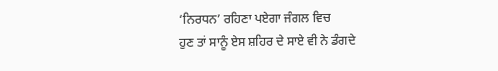‘ਨਿਰਧਨ’ ਰਹਿਣਾ ਪਏਗਾ ਜੰਗਲ ਵਿਚ
ਹੁਣ ਤਾਂ ਸਾਨੂੰ ਏਸ ਸ਼ਹਿਰ ਦੇ ਸਾਏ ਵੀ ਨੇ ਡੰਗਦੇ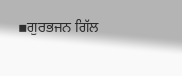▪ਗੁਰਭਜਨ ਗਿੱਲ